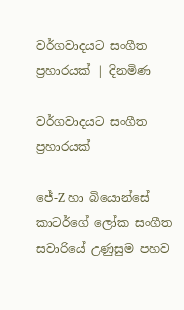වර්ගවාදයට සංගීත ප්‍රහාරයක් | දිනමිණ

වර්ගවාදයට සංගීත ප්‍රහාරයක්

ජේ-Z හා බියොන්සේ කාටර්ගේ ලෝක සංගීත සවාරියේ උණුසුම පහව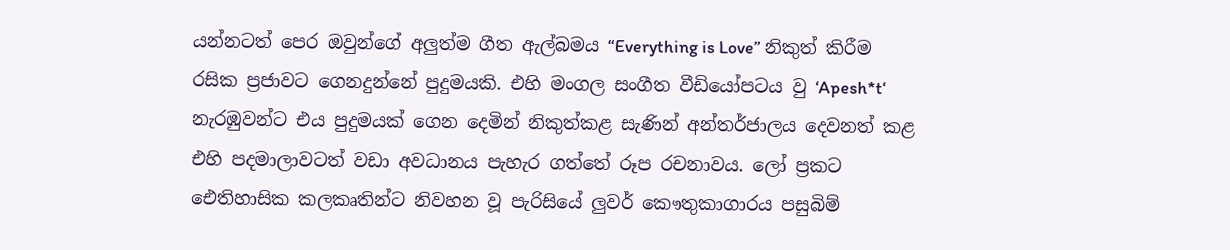යන්නටත් පෙර ඔවුන්ගේ අලුත්ම ගීත ඇල්බමය “Everything is Love” නිකුත් කිරීම රසික ප්‍රජාවට ගෙනදුන්නේ පුදුමයකි. එහි මංගල සංගීත වීඩියෝපටය වු ‘Apesh*t‘ නැරඹුවන්ට එය පුදුමයක් ගෙන දෙමින් නිකුත්කළ සැණින් අන්තර්ජාලය දෙවනත් කළ එහි පදමාලාවටත් වඩා අවධානය පැහැර ගත්තේ රූප රචනාවය. ලෝ ප්‍රකට ඓතිහාසික කලකෘතින්ට නිවහන වූ පැරිසියේ ලුවර් කෞතුකාගාරය පසුබිම්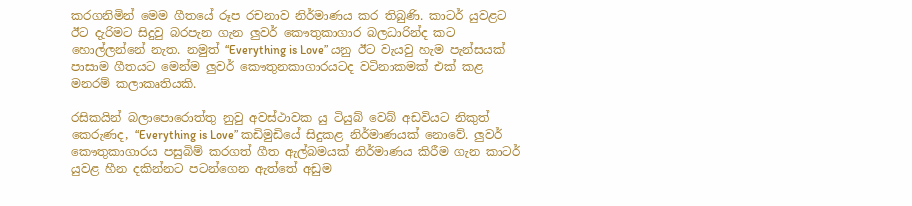කරගනිමින් මෙම ගීතයේ රූප රචනාව නිර්මාණය කර තිබුණි. කාටර් යුවළට ඊට දැරිමට සිදුවු බරපැන ගැන ලුවර් කෞතුකාගාර බලධාරින්ද කට හොල්ලන්නේ නැත. නමුත් “Everything is Love” යනු ඊට වැයවු හැම පැන්සයක් පාසාම ගීතයට මෙන්ම ලුවර් කෞතුනකාගාරයටද වටිනාකමක් එක් කළ මනරම් කලාකෘතියකි.

රසිකයින් බලාපොරොත්තු නුවු අවස්ථාවක යු ටියුබ් වෙබ් අඩවියට නිකුත් කෙරුණද, “Everything is Love” කඩිමුඩියේ සිදුකළ නිර්මාණයක් නොවේ. ලුවර් කෞතුකාගාරය පසුබිම් කරගත් ගීත ඇල්බමයක් නිර්මාණය කිරීම ගැන කාටර් යුවළ හීන දකින්නට පටන්ගෙන ඇත්තේ අඩුම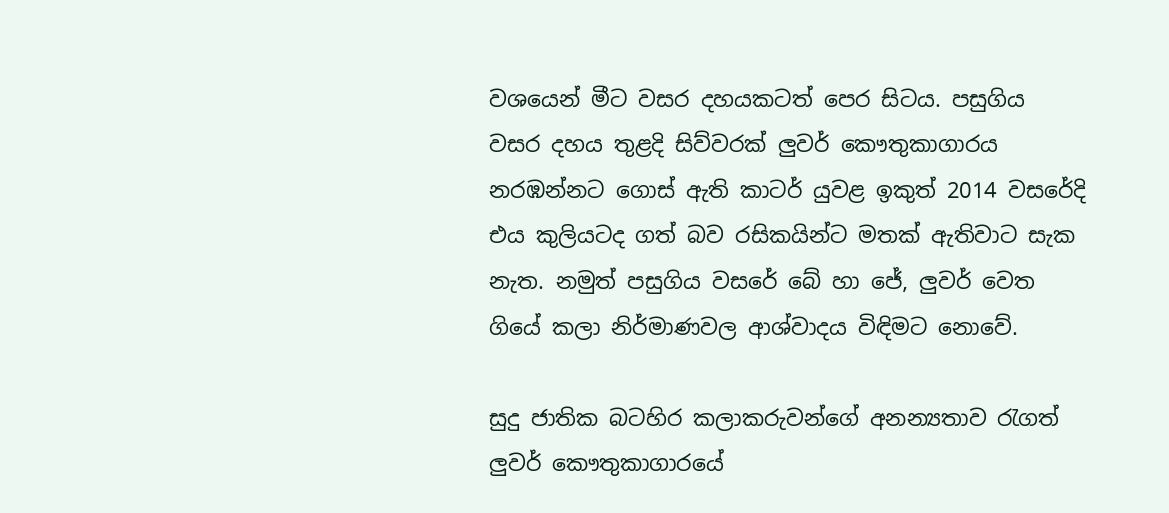වශයෙන් මීට වසර දහයකටත් පෙර සිටය. පසුගිය වසර දහය තුළදි සිව්වරක් ලුවර් කෞතුකාගාරය නරඹන්නට ගොස් ඇති කාටර් යුවළ ඉකුත් 2014 වසරේදි එය කුලියටද ගත් බව රසිකයින්ට මතක් ඇතිවාට සැක නැත. නමුත් පසුගිය වසරේ බේ හා ජේ, ලුවර් වෙත ගියේ කලා නිර්මාණවල ආශ්වාදය විඳිමට නොවේ.

සුදු ජාතික බටහිර කලාකරුවන්ගේ අනන්‍යතාව රැගත් ලුවර් කෞතුකාගාරයේ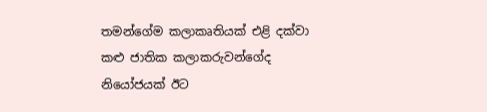තමන්ගේම කලාකෘතියක් එළි දක්වා කළු ජාතික කලාකරුවන්ගේද නියෝජයක් ඊට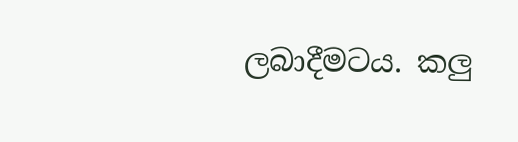ලබාදීමටය. කලු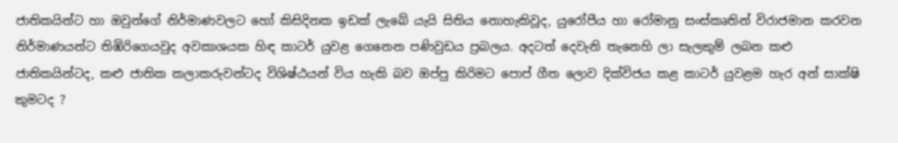ජාතිකයින්ට හා ඔවුන්ගේ නිර්මාණවලට හෝ කිසිදිනක ඉඩක් ලැබේ යැයි සිතිය නොහැකිවූද, යුරෝපීය හා රෝමානු සංස්කෘතින් විරාජමාන කරවන නිර්මාණයන්ට තිඹිරිගෙයවුද අවකාශයක හිඳ කාටර් යුවළ ගෙනෙන පණිවුඩය ප්‍රබලය. අදටත් දෙවැනි තැනෙහි ලා සැලකුම් ලබන කළු ජාතිකයින්ටද, කළු ජාතික කලාකරුවන්ටද විශිෂ්ඨයන් විය හැකි බව ඔප්පු කිරිමට පොප් ගීත ලොව දික්විජය කළ කාටර් යුවළම හැර අන් සාක්ෂි කුමටද ?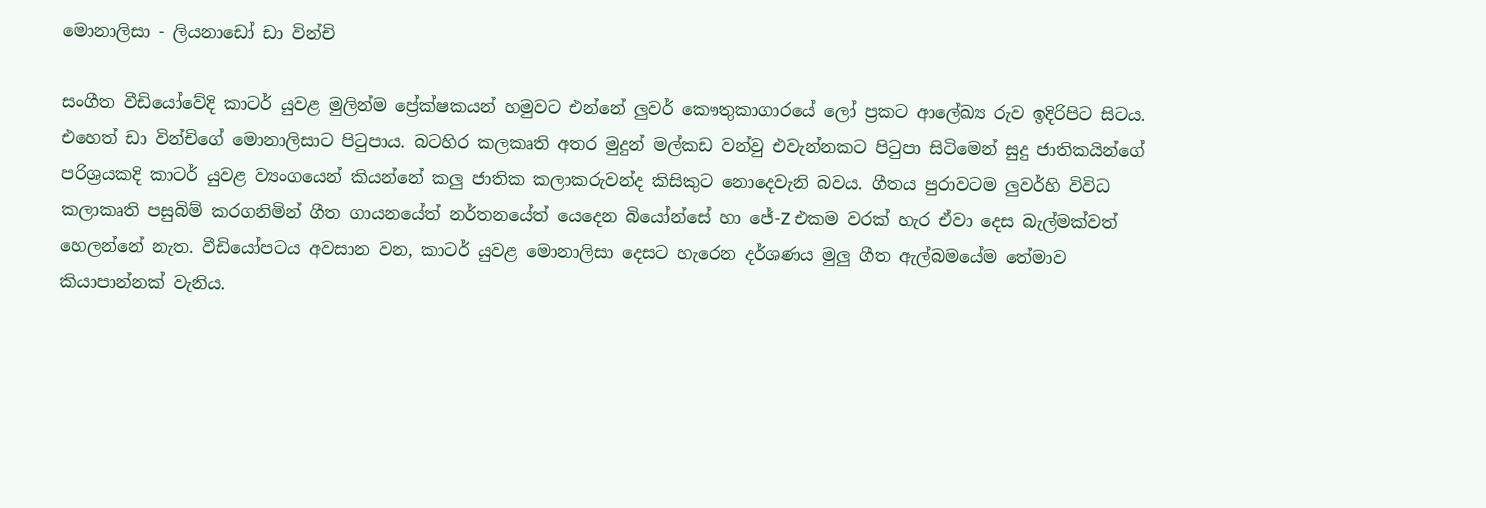මොනාලිසා - ලියනාඩෝ ඩා වින්චි

සංගීත වීඩියෝවේදි කාටර් යුවළ මුලින්ම ප්‍රේක්ෂකයන් හමුවට එන්නේ ලුවර් කෞතුකාගාරයේ ලෝ ප්‍රකට ආ‍ලේඛ්‍ය රුව ඉදිරිපිට සිටය. එහෙත් ඩා වින්චිගේ මොනාලිසාට පිටුපාය. බටහිර කලකෘති අතර මුදුන් මල්කඩ වන්වු එවැන්නකට පිටුපා සිටිමෙන් සුදු ජාතිකයින්ගේ පරිශ්‍රයකදි කාටර් යුවළ ව්‍යංගයෙන් කියන්නේ කලු ජාතික කලාකරුවන්ද කිසිකුට නොදෙවැනි බවය. ගීතය පුරාවටම ලුවර්හි විවිධ කලාකෘති පසුබිම් කරගනිමින් ගීත ගායනයේත් නර්තනයේත් යෙදෙන බියෝන්සේ හා ජේ-Z එකම වරක් හැර ඒවා දෙස බැල්මක්වත් හෙලන්නේ නැත. වීඩියෝපටය අවසාන වන, කාටර් යුවළ මොනාලිසා දෙසට හැරෙන දර්ශණය මුලු ගීත ඇල්බමයේම තේමාව කියාපාන්නක් වැනිය.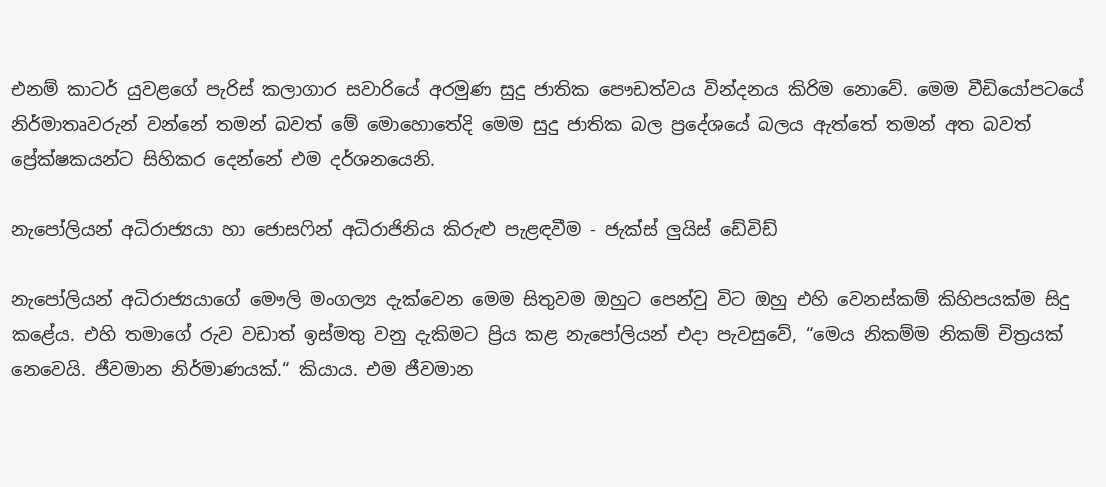එනම් කාටර් යුවළගේ පැරිස් කලාගාර සවාරියේ අරමුණ සුදු ජාතික පෞඩත්වය වින්දනය කිරිම නොවේ. මෙම වීඩියෝපටයේ නිර්මාතෘවරුන් වන්නේ තමන් බවත් මේ මොහොතේදි මෙම සුදු ජාතික බල ප්‍රදේශයේ බලය ඇත්තේ තමන් අත බවත් ප්‍රේක්ෂකයන්ට සිහිකර දෙන්නේ එම දර්ශනයෙනි.

නැපෝලියන් අධිරාජ්‍යයා හා ජොසෆින් අධිරාජිනිය කිරුළු පැළඳවීම - ජැක්ස් ලුයිස් ඩේවිඩ්

නැපෝලියන් අධිරාජ්‍යයාගේ මෞලි මංගල්‍ය දැක්වෙන මෙම සිතුවම ඔහුට පෙන්වු විට ඔහු එහි වෙනස්කම් කිහිපයක්ම සිදු කළේය. එහි තමාගේ රුව වඩාත් ඉස්මතු වනු දැකිමට ප්‍රිය කළ නැපෝලියන් එදා පැවසුවේ, “මෙය නිකම්ම නිකම් චිත්‍රයක් නෙවෙයි. ජීවමාන නිර්මාණයක්.“ කියාය. එම ජීවමාන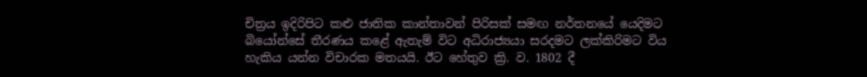චිත්‍රය ඉදිරිපිට කළු ජාතික කාන්තාවන් පිරිසක් සමඟ නර්තනයේ යෙදිමට බියෝන්සේ තීරණය කළේ ඇතැම් විට අධිරාජ්‍යයා සරදමට ලක්කිරිමට විය හැකිය යන්න විචාරක මතයයි. ඊට හේතුව ක්‍රි. ව. 1802 දී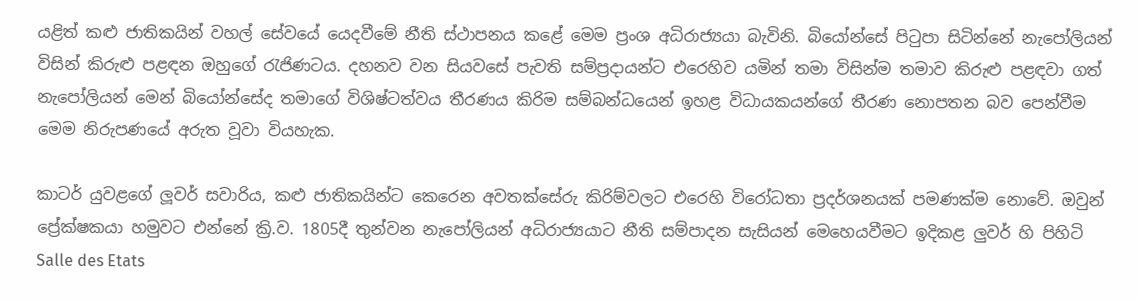යළිත් කළු ජාතිකයින් වහල් සේවයේ යෙදවීමේ නීති ස්ථාපනය කළේ මෙම ප්‍රංශ අධිරාජ්‍යයා බැවිනි. බියෝන්සේ පිටුපා සිටින්නේ නැපෝලියන් විසින් කිරුළු පළඳන ඔහුගේ රැජිණටය. දහනව වන සියවසේ පැවති සම්ප්‍රදායන්ට එරෙහිව යමින් තමා විසින්ම තමාව කිරුළු පළඳවා ගත් නැපෝලියන් මෙන් බියෝන්සේද තමාගේ විශිෂ්ටත්වය තීරණය කිරිම සම්බන්ධයෙන් ඉහළ විධායකයන්ගේ තීරණ නොපතන බව පෙන්වීම මෙම නිරුපණයේ අරුත වූවා වියහැක.

කාටර් යුවළගේ ලූවර් සවාරිය, කළු ජාතිකයින්ට කෙරෙන අවතක්සේරු කිරිම්වලට එරෙහි විරෝධතා ප්‍රදර්ශනයක් පමණක්ම නොවේ. ඔවුන් ප්‍රේක්ෂකයා හමුවට එන්නේ ක්‍රි.ව. 1805දී තුන්වන නැපෝලියන් අධිරාජ්‍යයාට නීති සම්පාදන සැසියන් මෙහෙයවීමට ඉදිකළ ලුවර් හි පිහිටි Salle des Etats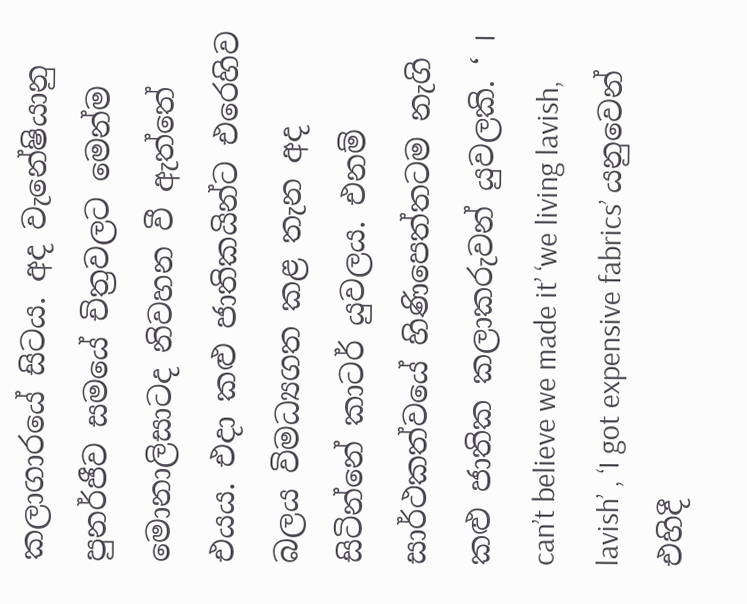කලාගාරයේ සිටය. අද වැනේෂියානු පුනර්ජීව සමයේ චිත්‍රවලට මෙන්ම මොනාලිසාටද නිවහන වී ඇත්තේ එයය. එදා කළු ජාතිකයින්ට එරෙහිව බලය විමධ්‍යගත කළ තැන අද සිටින්නේ කාටර් යුවලය. එනම් සාර්ථකත්වයේ හිණිපෙත්තටම නැගි කළු ජාතික කලාකරුවන් යුවලකි. ‘ I can’t believe we made it’ ‘we living lavish, lavish’ , ‘I got expensive fabrics’ යනුවෙන් එහිදී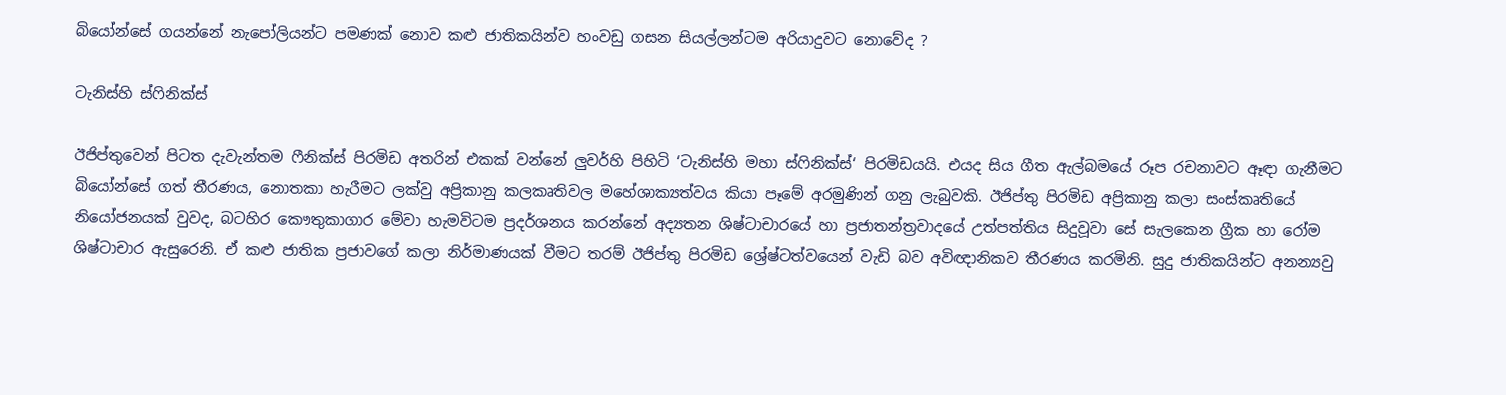බියෝන්සේ ගයන්නේ නැපෝලියන්ට පමණක් නොව කළු ජාතිකයින්ව හංවඩු ගසන සියල්ලන්ටම අරියාදුවට නොවේද ?

ටැනිස්හි ස්ෆිනික්ස්

ඊජිප්තුවෙන් පිටත දැවැන්තම ෆීනික්ස් පිරමිඩ අතරින් එකක් වන්නේ ලුවර්හි පිහිටි ‘ටැනිස්හි මහා ස්ෆිනික්ස්‘ පිරමිඩයයි. එයද සිය ගීත ඇල්බමයේ රූප රචනාවට ඈඳා ගැනීමට බියෝන්සේ ගත් තීරණය, නොතකා හැරීමට ලක්වු අප්‍රිකානු කලකෘතිවල මහේශාක්‍යත්වය කියා පෑමේ අරමුණින් ගනු ලැබුවකි. ඊජිප්තු පිරමිඩ අප්‍රිකානු කලා සංස්කෘතියේ නියෝජනයක් වුවද, බටහිර කෞතුකාගාර මේවා හැමවිටම ප්‍රදර්ශනය කරන්නේ අද්‍යතන ශිෂ්ටාචාරයේ හා ප්‍රජාතන්ත්‍රවාදයේ උත්පත්තිය සිදුවූවා සේ සැලකෙන ග්‍රීක හා රෝම ශිෂ්ටාචාර ඇසුරෙනි. ඒ කළු ජාතික ප්‍රජාවගේ කලා නිර්මාණයක් වීමට තරම් ඊජිප්තු පිරමිඩ ශ්‍රේෂ්ටත්වයෙන් වැඩි බව අවිඥානිකව තීරණය කරමිනි. සුදු ජාතිකයින්ට අනන්‍යවු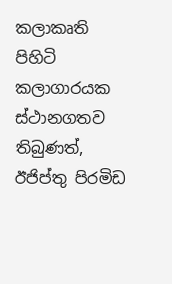කලාකෘති පිහිටි කලාගාරයක ස්ථානගතව තිබුණත්, ඊජිප්තු පිරමිඩ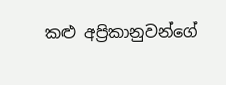කළු අප්‍රිකානුවන්ගේ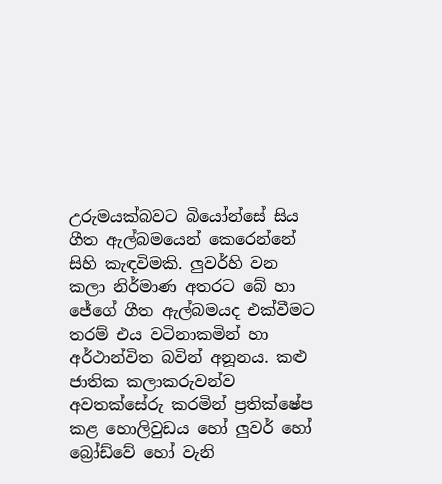උරුමයක්බවට බියෝන්සේ සිය ගීත ඇල්බමයෙන් කෙරෙන්නේ සිහි කැඳවිමකි. ලුවර්හි වන කලා නිර්මාණ අතරට බේ හා ජේගේ ගීත ඇල්බමයද එක්වීමට තරම් එය වටිනාකමින් හා අර්ථාන්විත බවින් අනූනය. කළු ජාතික කලාකරුවන්ව අවතක්සේරු කරමින් ප්‍රතික්ෂේප කළ හොලිවුඩය හෝ ලුවර් හෝ බ්‍රෝඩ්වේ හෝ වැනි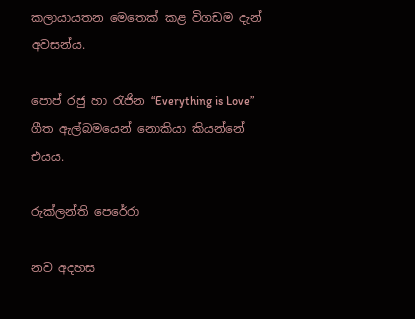කලායායතන මෙතෙක් කළ විගඩම දැන් අවසන්ය.

පොප් රජු හා රැජින “Everything is Love” ගීත ඇල්බමයෙන් නොකියා කියන්නේ එයය.

රුක්ලන්ති පෙරේරා

නව අදහස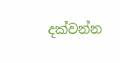දක්වන්න